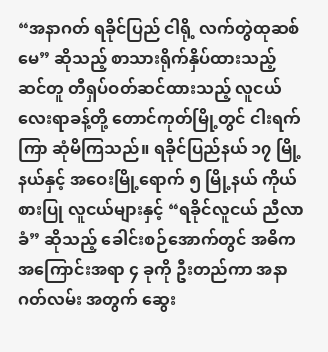“အနာဂတ် ရခိုင်ပြည် ငါရို့ လက်တွဲထုဆစ်မေ” ဆိုသည့် စာသားရိုက်နှိပ်ထားသည့် ဆင်တူ တီရှပ်ဝတ်ဆင်ထားသည့် လူငယ် လေးရာခန့်တို့ တောင်ကုတ်မြို့တွင် ငါးရက်ကြာ ဆုံမိကြသည်။ ရခိုင်ပြည်နယ် ၁၇ မြို့နယ်နှင့် အဝေးမြို့ရောက် ၅ မြို့နယ် ကိုယ်စားပြု လူငယ်များနှင့် “ရခိုင်လူငယ် ညီလာခံ” ဆိုသည့် ခေါင်းစဉ်အောက်တွင် အဓိက အကြောင်းအရာ ၄ ခုကို ဦးတည်ကာ အနာဂတ်လမ်း အတွက် ဆွေး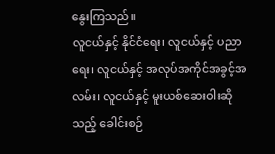နွေးကြသည်။
လူငယ်နှင့် နိုင်ငံရေး၊ လူငယ်နှင့် ပညာရေး၊ လူငယ်နှင့် အလုပ်အကိုင်အခွင့်အလမ်း၊ လူငယ်နှင့် မူးယစ်ဆေးဝါးဆိုသည့် ခေါင်းစဉ်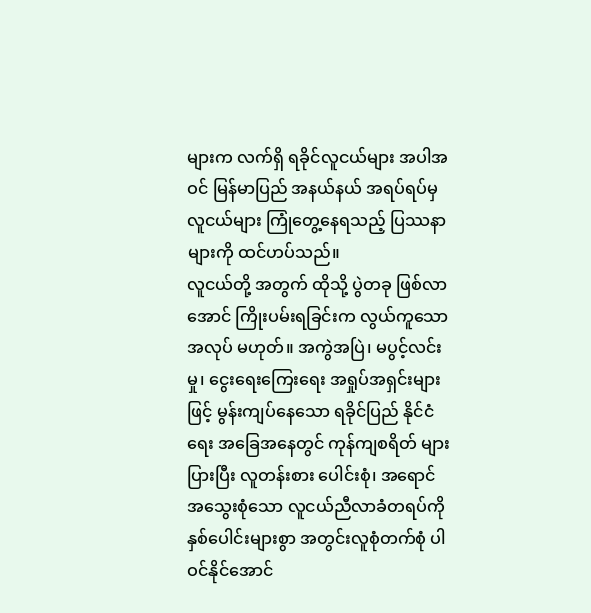များက လက်ရှိ ရခိုင်လူငယ်များ အပါအဝင် မြန်မာပြည် အနယ်နယ် အရပ်ရပ်မှ လူငယ်များ ကြုံတွေ့နေရသည့် ပြဿနာများကို ထင်ဟပ်သည်။
လူငယ်တို့ အတွက် ထိုသို့ ပွဲတခု ဖြစ်လာအောင် ကြိုးပမ်းရခြင်းက လွယ်ကူသော အလုပ် မဟုတ်။ အကွဲအပြဲ၊ မပွင့်လင်းမှု၊ ငွေးရေးကြေးရေး အရှုပ်အရှင်းများဖြင့် မွန်းကျပ်နေသော ရခိုင်ပြည် နိုင်ငံရေး အခြေအနေတွင် ကုန်ကျစရိတ် များပြားပြီး လူတန်းစား ပေါင်းစုံ၊ အရောင်အသွေးစုံသော လူငယ်ညီလာခံတရပ်ကို နှစ်ပေါင်းများစွာ အတွင်းလူစုံတက်စုံ ပါဝင်နိုင်အောင်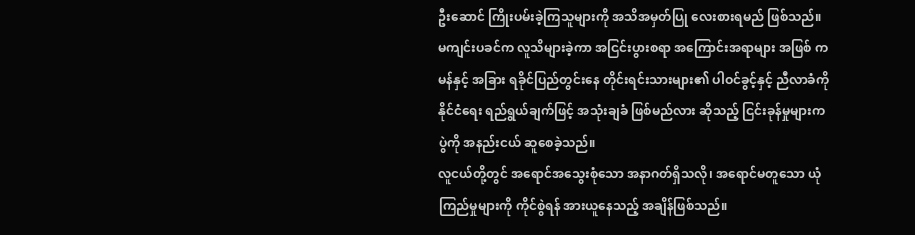ဦးဆောင် ကြိုးပမ်းခဲ့ကြသူများကို အသိအမှတ်ပြု လေးစားရမည် ဖြစ်သည်။
မကျင်းပခင်က လူသိများခဲ့ကာ အငြင်းပွားစရာ အကြောင်းအရာများ အဖြစ် ကမန်နှင့် အခြား ရခိုင်ပြည်တွင်းနေ တိုင်းရင်းသားများ၏ ပါဝင်ခွင့်နှင့် ညီလာခံကို နိုင်ငံရေး ရည်ရွယ်ချက်ဖြင့် အသုံးချခံ ဖြစ်မည်လား ဆိုသည့် ငြင်းခုန်မှုများက ပွဲကို အနည်းငယ် ဆူစေခဲ့သည်။
လူငယ်တို့တွင် အရောင်အသွေးစုံသော အနာဂတ်ရှိသလို၊ အရောင်မတူသော ယုံကြည်မှုများကို ကိုင်စွဲရန် အားယူနေသည့် အချိန်ဖြစ်သည်။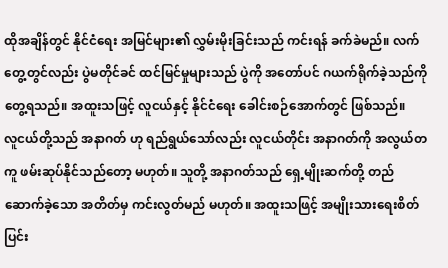ထိုအချိန်တွင် နိုင်ငံရေး အမြင်များ၏ လွှမ်းမိုးခြင်းသည် ကင်းရန် ခက်ခဲမည်။ လက်တွေ့တွင်လည်း ပွဲမတိုင်ခင် ထင်မြင်မှုများသည် ပွဲကို အတော်ပင် ဂယက်ရိုက်ခဲ့သည်ကို တွေ့ရသည်။ အထူးသဖြင့် လူငယ်နှင့် နိုင်ငံရေး ခေါင်းစဉ်အောက်တွင် ဖြစ်သည်။
လူငယ်တို့သည် အနာဂတ် ဟု ရည်ရွယ်သော်လည်း လူငယ်တိုင်း အနာဂတ်ကို အလွယ်တကူ ဖမ်းဆုပ်နိုင်သည်တော့ မဟုတ်။ သူတို့ အနာဂတ်သည် ရှေ့မျိုးဆက်တို့ တည်ဆောက်ခဲ့သော အတိတ်မှ ကင်းလွတ်မည် မဟုတ်။ အထူးသဖြင့် အမျိုးသားရေးစိတ် ပြင်း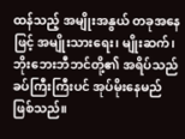ထန်သည့် အမျိုးအနွယ် တခုအနေဖြင့် အမျိုးသားရေး၊ မျိုးဆက်၊ ဘိုးဘေးဘီဘင်တို့၏ အရိပ်သည် ခပ်ကြီးကြီးပင် အုပ်မိုးနေမည် ဖြစ်သည်။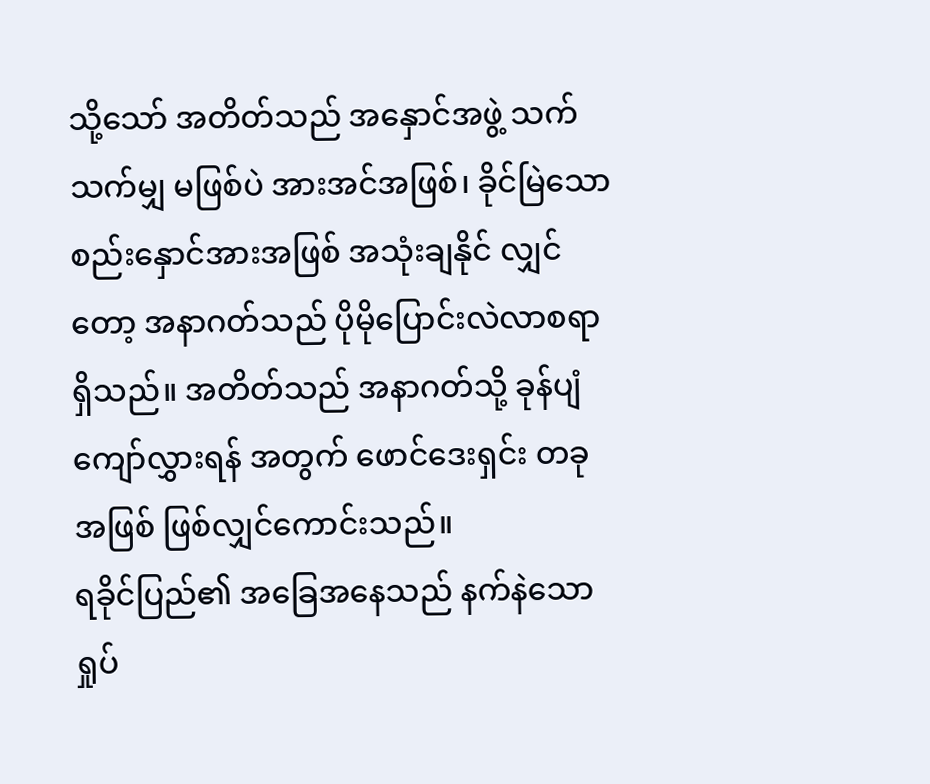သို့သော် အတိတ်သည် အနှောင်အဖွဲ့ သက်သက်မျှ မဖြစ်ပဲ အားအင်အဖြစ်၊ ခိုင်မြဲသော စည်းနှောင်အားအဖြစ် အသုံးချနိုင် လျှင်တော့ အနာဂတ်သည် ပိုမိုပြောင်းလဲလာစရာ ရှိသည်။ အတိတ်သည် အနာဂတ်သို့ ခုန်ပျံကျော်လွှားရန် အတွက် ဖောင်ဒေးရှင်း တခုအဖြစ် ဖြစ်လျှင်ကောင်းသည်။
ရခိုင်ပြည်၏ အခြေအနေသည် နက်နဲသော ရှုပ်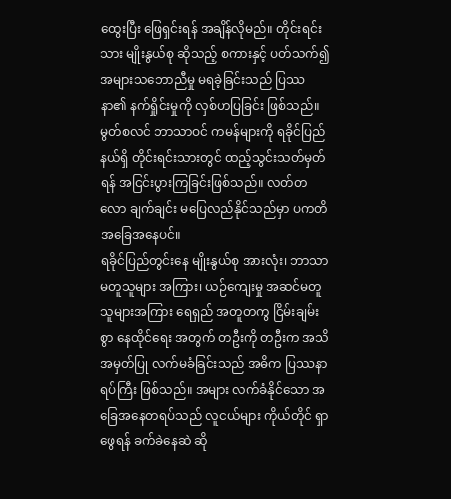ထွေးပြီး ဖြေရှင်းရန် အချိန်လိုမည်။ တိုင်းရင်းသား မျိုးနွယ်စု ဆိုသည့် စကားနှင့် ပတ်သက်၍ အများသဘောညီမှု မရခဲ့ခြင်းသည် ပြဿနာ၏ နက်ရှိုင်းမှုကို လှစ်ဟပြခြင်း ဖြစ်သည်။ မွတ်စလင် ဘာသာဝင် ကမန်များကို ရခိုင်ပြည်နယ်ရှိ တိုင်းရင်းသားတွင် ထည့်သွင်းသတ်မှတ်ရန် အငြင်းပွားကြခြင်းဖြစ်သည်။ လတ်တလော ချက်ချင်း မပြေလည်နိုင်သည်မှာ ပကတိအခြေအနေပင်။
ရခိုင်ပြည်တွင်းနေ မျိုးနွယ်စု အားလုံး၊ ဘာသာမတူသူများ အကြား၊ ယဉ်ကျေးမှု အဆင်မတူသူများအကြား ရေရှည် အတူတကွ ငြိမ်းချမ်းစွာ နေထိုင်ရေး အတွက် တဦးကို တဦးက အသိအမှတ်ပြု လက်မခံခြင်းသည် အဓိက ပြဿနာရပ်ကြီး ဖြစ်သည်။ အများ လက်ခံနိုင်သော အခြေအနေတရပ်သည် လူငယ်များ ကိုယ်တိုင် ရှာဖွေရန် ခက်ခဲနေဆဲ ဆို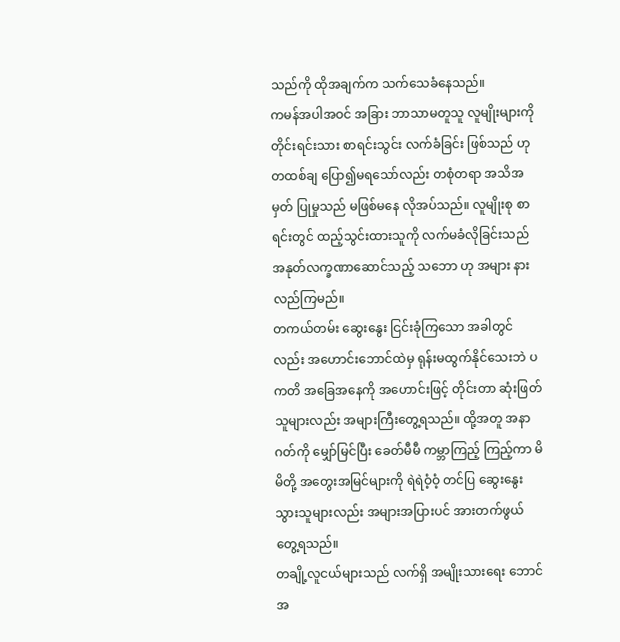သည်ကို ထိုအချက်က သက်သေခံနေသည်။
ကမန်အပါအဝင် အခြား ဘာသာမတူသူ လူမျိုးများကို တိုင်းရင်းသား စာရင်းသွင်း လက်ခံခြင်း ဖြစ်သည် ဟု တထစ်ချ ပြော၍မရသော်လည်း တစုံတရာ အသိအမှတ် ပြုမှုသည် မဖြစ်မနေ လိုအပ်သည်။ လူမျိုးစု စာရင်းတွင် ထည့်သွင်းထားသူကို လက်မခံလိုခြင်းသည် အနုတ်လက္ခဏာဆောင်သည့် သဘော ဟု အများ နားလည်ကြမည်။
တကယ်တမ်း ဆွေးနွေး ငြင်းခုံကြသော အခါတွင်လည်း အဟောင်းဘောင်ထဲမှ ရုန်းမထွက်နိုင်သေးဘဲ ပကတိ အခြေအနေကို အဟောင်းဖြင့် တိုင်းတာ ဆုံးဖြတ်သူများလည်း အများကြီးတွေ့ရသည်။ ထို့အတူ အနာဂတ်ကို မျှော်မြင်ပြီး ခေတ်မီမီ ကမ္ဘာကြည့် ကြည့်ကာ မိမိတို့ အတွေးအမြင်များကို ရဲရဲဝံ့ဝံ့ တင်ပြ ဆွေးနွေးသွားသူများလည်း အများအပြားပင် အားတက်ဖွယ် တွေ့ရသည်။
တချို့လူငယ်များသည် လက်ရှိ အမျိုးသားရေး ဘောင်အ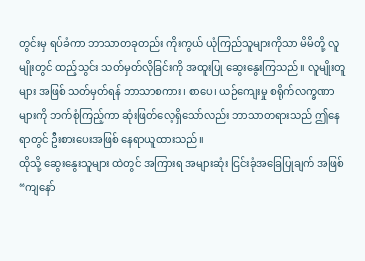တွင်းမှ ရပ်ခံကာ ဘာသာတခုတည်း ကိုးကွယ် ယုံကြည်သူများကိုသာ မိမိတို့ လူမျိုးတွင် ထည့်သွင်း သတ်မှတ်လိုခြင်းကို အထူးပြု ဆွေးနွေးကြသည်။ လူမျိုးတူများ အဖြစ် သတ်မှတ်ရန် ဘာသာစကား၊ စာပေ၊ ယဉ်ကျေးမှု စရိုက်လက္ခဏာများကို ဘက်စုံကြည့်ကာ ဆုံးဖြတ်လေ့ရှိသော်လည်း ဘာသာတရားသည် ဤနေရာတွင် ဦးစားပေးအဖြစ် နေရာယူထားသည်။
ထိုသို့ ဆွေးနွေးသူများ ထဲတွင် အကြားရ အများဆုံး ငြင်းခုံအခြေပြုချက် အဖြစ် “ကျနော်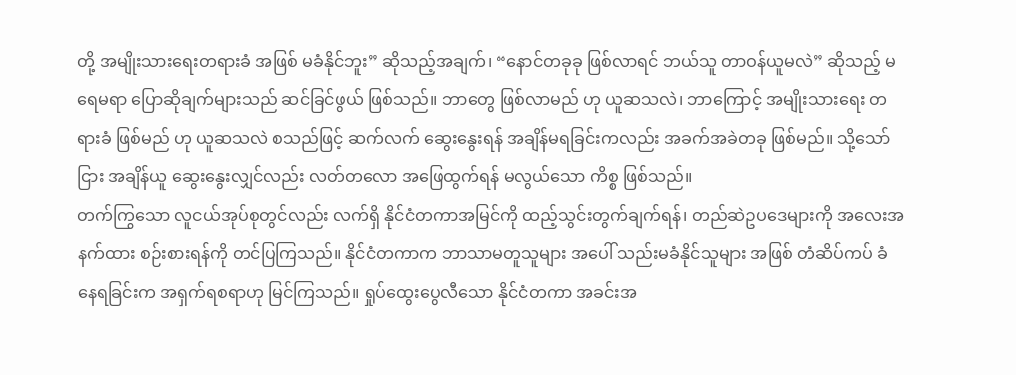တို့ အမျိုးသားရေးတရားခံ အဖြစ် မခံနိုင်ဘူး” ဆိုသည့်အချက်၊ “နောင်တခုခု ဖြစ်လာရင် ဘယ်သူ တာဝန်ယူမလဲ” ဆိုသည့် မရေမရာ ပြောဆိုချက်များသည် ဆင်ခြင်ဖွယ် ဖြစ်သည်။ ဘာတွေ ဖြစ်လာမည် ဟု ယူဆသလဲ၊ ဘာကြောင့် အမျိုးသားရေး တရားခံ ဖြစ်မည် ဟု ယူဆသလဲ စသည်ဖြင့် ဆက်လက် ဆွေးနွေးရန် အချိန်မရခြင်းကလည်း အခက်အခဲတခု ဖြစ်မည်။ သို့သော်ငြား အချိန်ယူ ဆွေးနွေးလျှင်လည်း လတ်တလော အဖြေထွက်ရန် မလွယ်သော ကိစ္စ ဖြစ်သည်။
တက်ကြွသော လူငယ်အုပ်စုတွင်လည်း လက်ရှိ နိုင်ငံတကာအမြင်ကို ထည့်သွင်းတွက်ချက်ရန်၊ တည်ဆဲဥပဒေများကို အလေးအနက်ထား စဉ်းစားရန်ကို တင်ပြကြသည်။ နိုင်ငံတကာက ဘာသာမတူသူများ အပေါ် သည်းမခံနိုင်သူများ အဖြစ် တံဆိပ်ကပ် ခံနေရခြင်းက အရှက်ရစရာဟု မြင်ကြသည်။ ရှုပ်ထွေးပွေလီသော နိုင်ငံတကာ အခင်းအ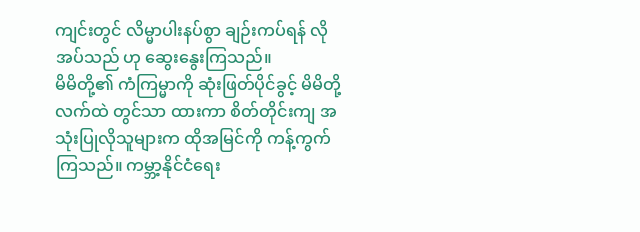ကျင်းတွင် လိမ္မာပါးနပ်စွာ ချဉ်းကပ်ရန် လိုအပ်သည် ဟု ဆွေးနွေးကြသည်။
မိမိတို့၏ ကံကြမ္မာကို ဆုံးဖြတ်ပိုင်ခွင့် မိမိတို့ လက်ထဲ တွင်သာ ထားကာ စိတ်တိုင်းကျ အသုံးပြုလိုသူများက ထိုအမြင်ကို ကန့်ကွက်ကြသည်။ ကမ္ဘာ့နိုင်ငံရေး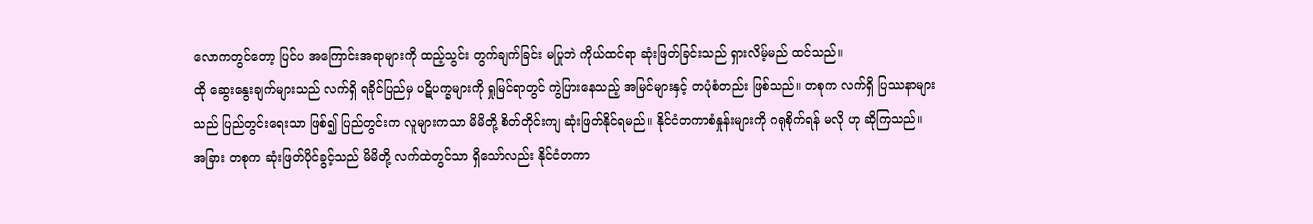လောကတွင်တော့ ပြင်ပ အကြောင်းအရာများကို ထည့်သွင်း တွက်ချက်ခြင်း မပြုဘဲ ကိုယ်ထင်ရာ ဆုံးဖြတ်ခြင်းသည် ရှားလိမ့်မည် ထင်သည်။
ထို ဆွေးနွေးချက်များသည် လက်ရှိ ရခိုင်ပြည်မှ ပဋိပက္ခများကို ရှုမြင်ရာတွင် ကွဲပြားနေသည့် အမြင်များနှင့် တပုံစံတည်း ဖြစ်သည်။ တစုက လက်ရှိ ပြဿနာများသည် ပြည်တွင်းရေးသာ ဖြစ်၍ ပြည်တွင်းက လူများကသာ မိမိတို့ စိတ်တိုင်းကျ ဆုံးဖြတ်နိုင်ရမည်။ နိုင်ငံတကာစံနှုန်းများကို ဂရုစိုက်ရန် မလို ဟု ဆိုကြသည်။
အခြား တစုက ဆုံးဖြတ်ပိုင်ခွင့်သည် မိမိတို့ လက်ထဲတွင်သာ ရှိသော်လည်း နိုင်ငံတကာ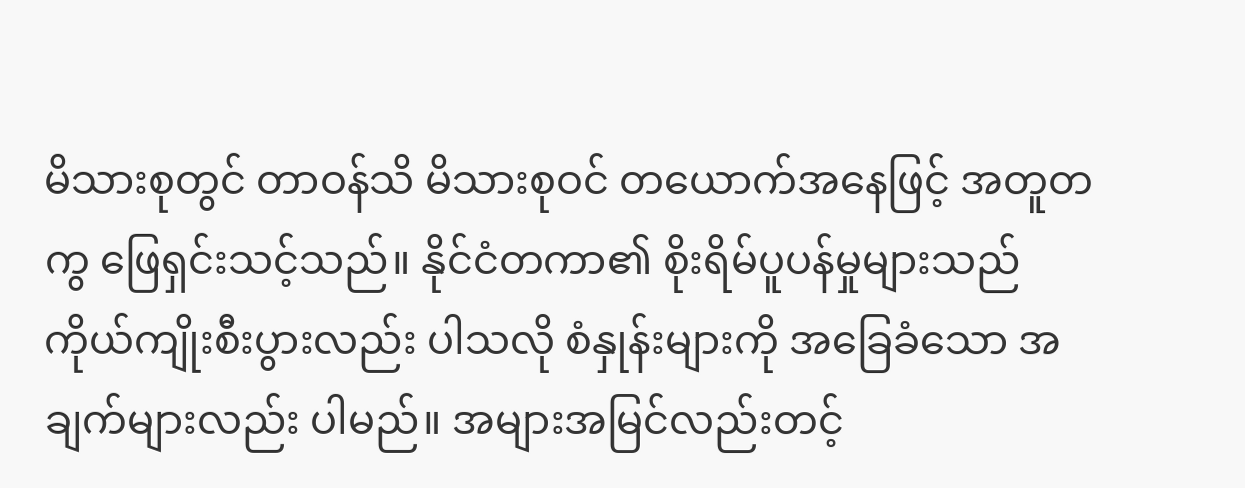မိသားစုတွင် တာဝန်သိ မိသားစုဝင် တယောက်အနေဖြင့် အတူတကွ ဖြေရှင်းသင့်သည်။ နိုင်ငံတကာ၏ စိုးရိမ်ပူပန်မှုများသည် ကိုယ်ကျိုးစီးပွားလည်း ပါသလို စံနှုန်းများကို အခြေခံသော အချက်များလည်း ပါမည်။ အများအမြင်လည်းတင့်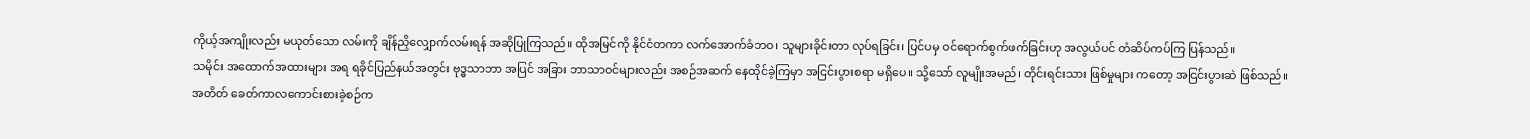ကိုယ့်အကျိုးလည်း မယုတ်သော လမ်းကို ချိန်ညှိလျှောက်လမ်းရန် အဆိုပြုကြသည်။ ထိုအမြင်ကို နိုင်ငံတကာ လက်အောက်ခံဘဝ၊ သူများခိုင်းတာ လုပ်ရခြင်း၊ ပြင်ပမှ ဝင်ရောက်စွက်ဖက်ခြင်းဟု အလွယ်ပင် တံဆိပ်ကပ်ကြ ပြန်သည်။
သမိုင်း အထောက်အထားများ အရ ရခိုင်ပြည်နယ်အတွင်း ဗုဒ္ဓသာဘာ အပြင် အခြား ဘာသာဝင်များလည်း အစဉ်အဆက် နေထိုင်ခဲ့ကြမှာ အငြင်းပွားစရာ မရှိပေ။ သို့သော် လူမျိုးအမည်၊ တိုင်းရင်းသား ဖြစ်မှုများ ကတော့ အငြင်းပွားဆဲ ဖြစ်သည်။ အတိတ် ခေတ်ကာလကောင်းစားခဲ့စဉ်က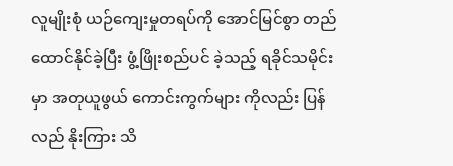လူမျိုးစုံ ယဉ်ကျေးမှုတရပ်ကို အောင်မြင်စွာ တည်ထောင်နိုင်ခဲ့ပြီး ဖွံ့ဖြိုးစည်ပင် ခဲ့သည့် ရခိုင်သမိုင်းမှာ အတုယူဖွယ် ကောင်းကွက်များ ကိုလည်း ပြန်လည် နိုးကြား သိ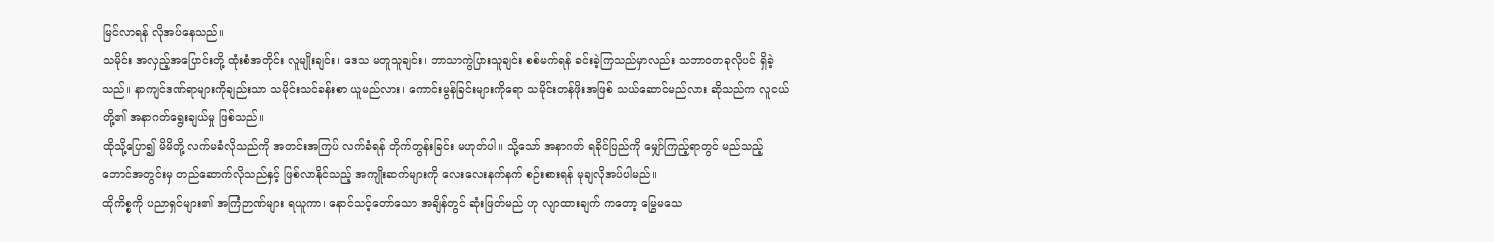မြင်လာရန် လိုအပ်နေသည်။
သမိုင်း အလှည့်အပြောင်းတို့ ထုံးစံအတိုင်း လူမျိုးချင်း၊ ဒေသ မတူသူချင်း၊ ဘာသာကွဲပြားသူချင်း စစ်မက်ရန် ခင်းခဲ့ကြသည်မှာလည်း သဘာဝတခုလိုပင် ရှိခဲ့သည်။ နာကျင်ဒဏ်ရာများကိုချည်းသာ သမိုင်းသင်ခန်းစာ ယူမည်လား၊ ကောင်းမွန်ခြင်းများကိုရော သမိုင်းတန်ဖိုးအဖြစ် သယ်ဆောင်မည်လား ဆိုသည်က လူငယ်တို့၏ အနာဂတ်ရွေးချယ်မှု ဖြစ်သည်။
ထိုသို့ပြော၍ မိမိတို့ လက်မခံလိုသည်ကို အတင်းအကြပ် လက်ခံရန် တိုက်တွန်းခြင်း မဟုတ်ပါ။ သို့သော် အနာဂတ် ရခိုင်ပြည်ကို မျှော်ကြည့်ရာတွင် မည်သည့် ဘောင်အတွင်းမှ တည်ဆောက်လိုသည်နှင့် ဖြစ်လာနိုင်သည့် အကျိုးဆက်များကို လေးလေးနက်နက် စဉ်းစားရန် မုချလိုအပ်ပါမည်။
ထိုကိစ္စကို ပညာရှင်များ၏ အကြံဉာဏ်များ ရယူကာ၊ နောင်သင့်တော်သော အချိန်တွင် ဆုံးဖြတ်မည် ဟု လျာထားချက် ကတော့ မြွေမသေ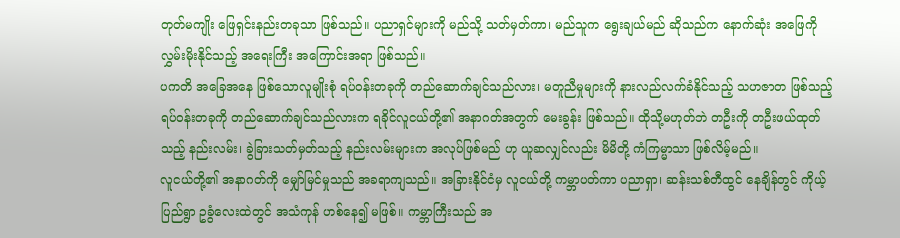တုတ်မကျိုး ဖြေရှင်းနည်းတခုသာ ဖြစ်သည်။ ပညာရှင်များကို မည်သို့ သတ်မှတ်ကာ၊ မည်သူက ရွေးချယ်မည် ဆိုသည်က နောက်ဆုံး အဖြေကို လွှမ်းမိုးနိုင်သည့် အရေးကြီး အကြောင်းအရာ ဖြစ်သည်။
ပကတိ အခြေအနေ ဖြစ်သောလူမျိုးစုံ ရပ်ဝန်းတခုကို တည်ဆောက်ချင်သည်လား၊ မတူညီမှုများကို နားလည်လက်ခံနိုင်သည့် သဟဇာတ ဖြစ်သည့် ရပ်ဝန်းတခုကို တည်ဆောက်ချင်သည်လားက ရခိုင်လူငယ်တို့၏ အနာဂတ်အတွက် မေးခွန်း ဖြစ်သည်။ ထိုသို့မဟုတ်ဘဲ တဦးကို တဦးဖယ်ထုတ်သည့် နည်းလမ်း၊ ခွဲခြားသတ်မှတ်သည့် နည်းလမ်းများက အလုပ်ဖြစ်မည် ဟု ယူဆလျှင်လည်း မိမိတို့ ကံကြမ္မာသာ ဖြစ်လိမ့်မည်။
လူငယ်တို့၏ အနာဂတ်ကို မျှော်မြင်မှုသည် အခရာကျသည်။ အခြားနိုင်ငံမှ လူငယ်တို့ ကမ္ဘာပတ်ကာ ပညာရှာ၊ ဆန်းသစ်တီထွင် နေချိန်တွင် ကိုယ့်ပြည်ရွာ ဥခွံလေးထဲတွင် အသံကုန် ဟစ်နေ၍ မဖြစ်။ ကမ္ဘာကြီးသည် အ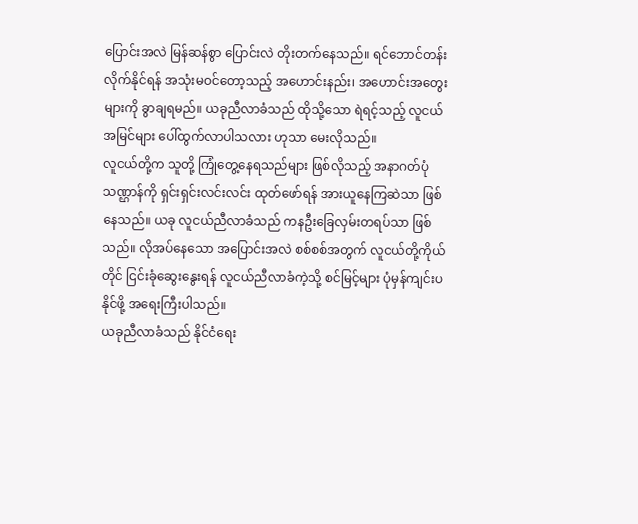ပြောင်းအလဲ မြန်ဆန်စွာ ပြောင်းလဲ တိုးတက်နေသည်။ ရင်ဘောင်တန်းလိုက်နိုင်ရန် အသုံးမဝင်တော့သည့် အဟောင်းနည်း၊ အဟောင်းအတွေးများကို ခွာချရမည်။ ယခုညီလာခံသည် ထိုသို့သော ရဲရင့်သည့် လူငယ်အမြင်များ ပေါ်ထွက်လာပါသလား ဟုသာ မေးလိုသည်။
လူငယ်တို့က သူတို့ ကြုံတွေ့နေရသည်များ ဖြစ်လိုသည့် အနာဂတ်ပုံသဏ္ဌာန်ကို ရှင်းရှင်းလင်းလင်း ထုတ်ဖော်ရန် အားယူနေကြဆဲသာ ဖြစ်နေသည်။ ယခု လူငယ်ညီလာခံသည် ကနဦးခြေလှမ်းတရပ်သာ ဖြစ်သည်။ လိုအပ်နေသော အပြောင်းအလဲ စစ်စစ်အတွက် လူငယ်တို့ကိုယ်တိုင် ငြင်းခုံဆွေးနွေးရန် လူငယ်ညီလာခံကဲ့သို့ စင်မြင့်များ ပုံမှန်ကျင်းပနိုင်ဖို့ အရေးကြီးပါသည်။
ယခုညီလာခံသည် နိုင်ငံရေး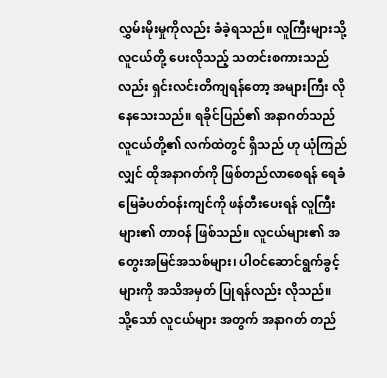လွှမ်းမိုးမှုကိုလည်း ခံခဲ့ရသည်။ လူကြီးများသို့ လူငယ်တို့ ပေးလိုသည့် သတင်းစကားသည်လည်း ရှင်းလင်းတိကျရန်တော့ အများကြီး လိုနေသေးသည်။ ရခိုင်ပြည်၏ အနာဂတ်သည် လူငယ်တို့၏ လက်ထဲတွင် ရှိသည် ဟု ယုံကြည်လျှင် ထိုအနာဂတ်ကို ဖြစ်တည်လာစေရန် ရေခံမြေခံပတ်ဝန်းကျင်ကို ဖန်တီးပေးရန် လူကြီးများ၏ တာဝန် ဖြစ်သည်။ လူငယ်များ၏ အတွေးအမြင်အသစ်များ၊ ပါဝင်ဆောင်ရွက်ခွင့်များကို အသိအမှတ် ပြုရန်လည်း လိုသည်။
သို့သော် လူငယ်များ အတွက် အနာဂတ် တည်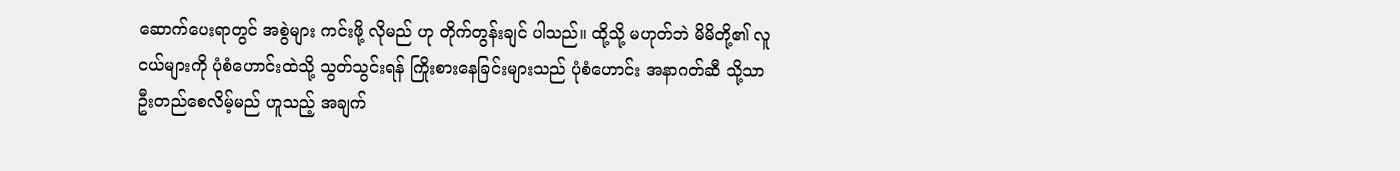ဆောက်ပေးရာတွင် အစွဲများ ကင်းဖို့ လိုမည် ဟု တိုက်တွန်းချင် ပါသည်။ ထို့သို့ မဟုတ်ဘဲ မိမိတို့၏ လူငယ်များကို ပုံစံဟောင်းထဲသို့ သွတ်သွင်းရန် ကြိုးစားနေခြင်းများသည် ပုံစံဟောင်း အနာဂတ်ဆီ သို့သာ ဦးတည်စေလိမ့်မည် ဟူသည့် အချက်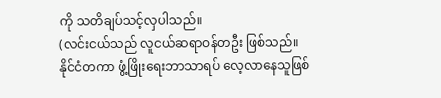ကို သတိချပ်သင့်လှပါသည်။
(လင်းငယ်သည် လူငယ်ဆရာဝန်တဦး ဖြစ်သည်။ နိုင်ငံတကာ ဖွံ့ဖြိုးရေးဘာသာရပ် လေ့လာနေသူဖြစ်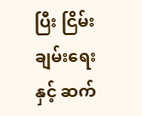ပြီး ငြိမ်းချမ်းရေးနှင့် ဆက်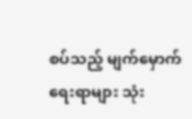စပ်သည့် မျက်မှောက်ရေးရာများ သုံး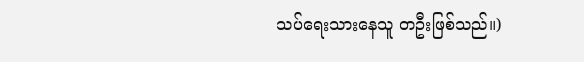သပ်ရေးသားနေသူ တဦးဖြစ်သည်။)